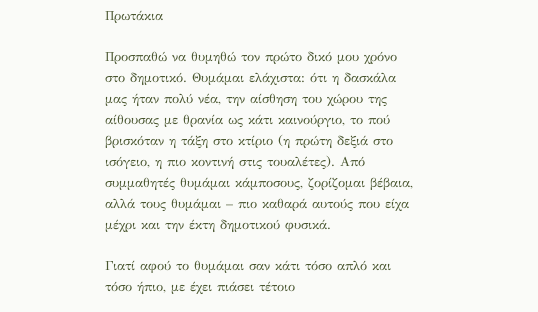Πρωτάκια

Προσπαθώ να θυμηθώ τον πρώτο δικό μου χρόνο στο δημοτικό. Θυμάμαι ελάχιστα: ότι η δασκάλα μας ήταν πολύ νέα, την αίσθηση του χώρου της αίθουσας με θρανία ως κάτι καινούργιο, το πού βρισκόταν η τάξη στο κτίριο (η πρώτη δεξιά στο ισόγειο, η πιο κοντινή στις τουαλέτες). Από συμμαθητές θυμάμαι κάμποσους, ζορίζομαι βέβαια, αλλά τους θυμάμαι – πιο καθαρά αυτούς που είχα μέχρι και την έκτη δημοτικού φυσικά.

Γιατί αφού το θυμάμαι σαν κάτι τόσο απλό και τόσο ήπιο, με έχει πιάσει τέτοιο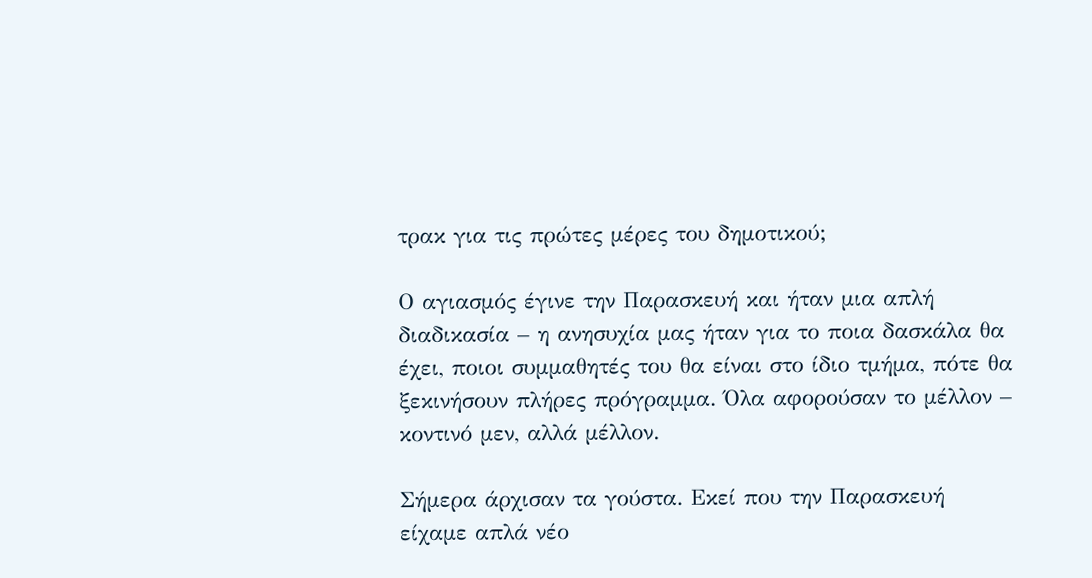τρακ για τις πρώτες μέρες του δημοτικού;

Ο αγιασμός έγινε την Παρασκευή και ήταν μια απλή διαδικασία – η ανησυχία μας ήταν για το ποια δασκάλα θα έχει, ποιοι συμμαθητές του θα είναι στο ίδιο τμήμα, πότε θα ξεκινήσουν πλήρες πρόγραμμα. Όλα αφορούσαν το μέλλον – κοντινό μεν, αλλά μέλλον.

Σήμερα άρχισαν τα γούστα. Εκεί που την Παρασκευή είχαμε απλά νέο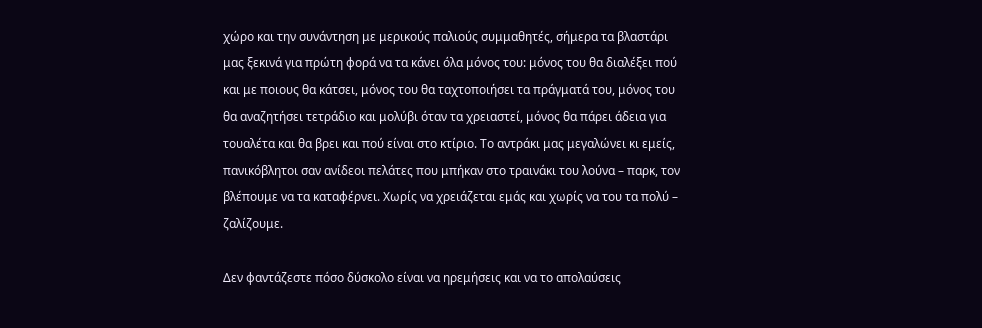χώρο και την συνάντηση με μερικούς παλιούς συμμαθητές, σήμερα τα βλαστάρι μας ξεκινά για πρώτη φορά να τα κάνει όλα μόνος του: μόνος του θα διαλέξει πού και με ποιους θα κάτσει, μόνος του θα ταχτοποιήσει τα πράγματά του, μόνος του θα αναζητήσει τετράδιο και μολύβι όταν τα χρειαστεί, μόνος θα πάρει άδεια για τουαλέτα και θα βρει και πού είναι στο κτίριο. Το αντράκι μας μεγαλώνει κι εμείς, πανικόβλητοι σαν ανίδεοι πελάτες που μπήκαν στο τραινάκι του λούνα – παρκ, τον βλέπουμε να τα καταφέρνει. Χωρίς να χρειάζεται εμάς και χωρίς να του τα πολύ – ζαλίζουμε.

Δεν φαντάζεστε πόσο δύσκολο είναι να ηρεμήσεις και να το απολαύσεις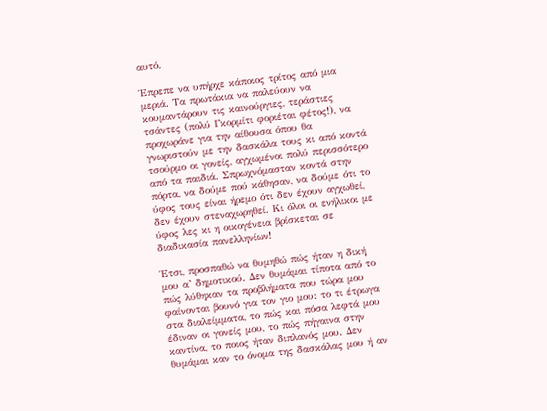αυτό.

Έπρεπε να υπήρχε κάποιος τρίτος από μια μεριά. Τα πρωτάκια να παλεύουν να κουμαντάρουν τις καινούργιες, τεράστιες τσάντες (πολύ Γκορμίτι φοριέται φέτος!), να προχωράνε για την αίθουσα όπου θα γνωριστούν με την δασκάλα τους κι από κοντά τσούρμο οι γονείς, αγχωμένοι πολύ περισσότερο από τα παιδιά. Σπρωχνόμασταν κοντά στην πόρτα, να δούμε πού κάθησαν, να δούμε ότι το ύφος τους είναι ήρεμο ότι δεν έχουν αγχωθεί, δεν έχουν στεναχωρηθεί. Κι όλοι οι ενήλικοι με ύφος λες κι η οικογένεια βρίσκεται σε διαδικασία πανελληνίων!

Έτσι, προσπαθώ να θυμηθώ πώς ήταν η δική μου α’ δημοτικού. Δεν θυμάμαι τίποτα από το πώς λύθηκαν τα προβλήματα που τώρα μου φαίνονται βουνό για τον γιο μου: το τι έτρωγα στα διαλείμματα, το πώς και πόσα λεφτά μου έδιναν οι γονείς μου, το πώς πήγαινα στην καντίνα, το ποιος ήταν διπλανός μου. Δεν θυμάμαι καν το όνομα της δασκάλας μου ή αν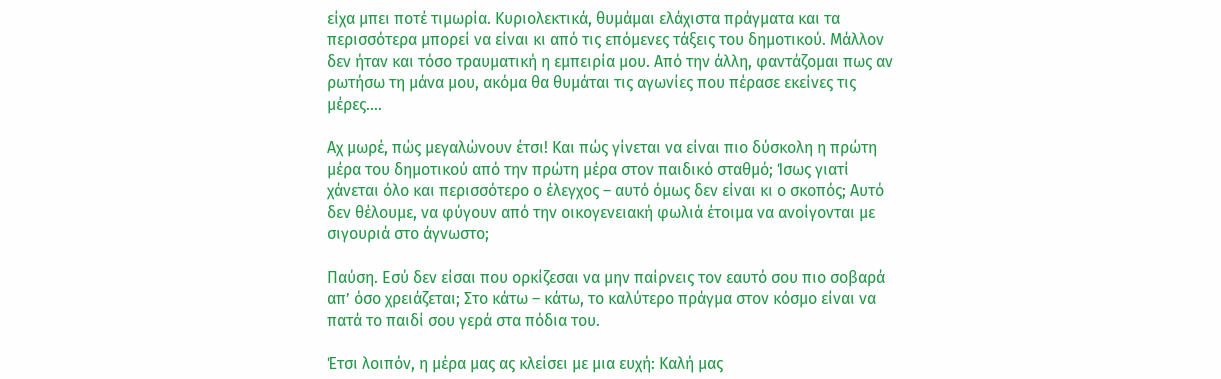είχα μπει ποτέ τιμωρία. Κυριολεκτικά, θυμάμαι ελάχιστα πράγματα και τα περισσότερα μπορεί να είναι κι από τις επόμενες τάξεις του δημοτικού. Μάλλον δεν ήταν και τόσο τραυματική η εμπειρία μου. Από την άλλη, φαντάζομαι πως αν ρωτήσω τη μάνα μου, ακόμα θα θυμάται τις αγωνίες που πέρασε εκείνες τις μέρες….

Αχ μωρέ, πώς μεγαλώνουν έτσι! Και πώς γίνεται να είναι πιο δύσκολη η πρώτη μέρα του δημοτικού από την πρώτη μέρα στον παιδικό σταθμό; Ίσως γιατί χάνεται όλο και περισσότερο ο έλεγχος – αυτό όμως δεν είναι κι ο σκοπός; Αυτό δεν θέλουμε, να φύγουν από την οικογενειακή φωλιά έτοιμα να ανοίγονται με σιγουριά στο άγνωστο;

Παύση. Εσύ δεν είσαι που ορκίζεσαι να μην παίρνεις τον εαυτό σου πιο σοβαρά απ’ όσο χρειάζεται; Στο κάτω – κάτω, το καλύτερο πράγμα στον κόσμο είναι να πατά το παιδί σου γερά στα πόδια του.

Έτσι λοιπόν, η μέρα μας ας κλείσει με μια ευχή: Καλή μας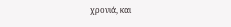χρονιά, και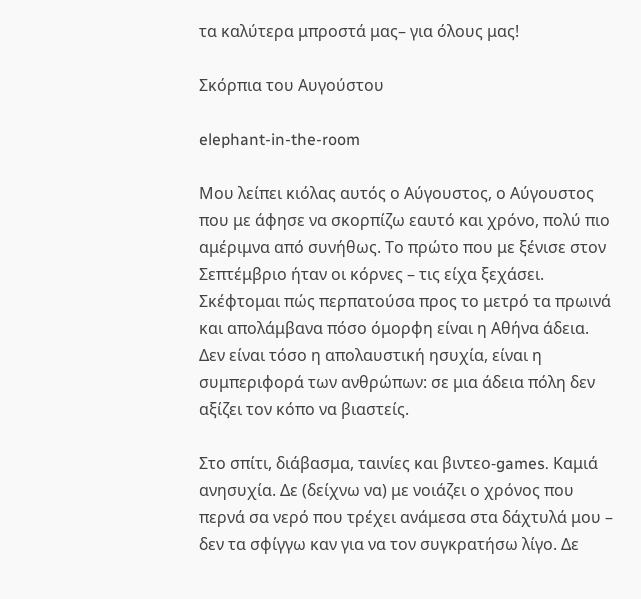τα καλύτερα μπροστά μας– για όλους μας!

Σκόρπια του Αυγούστου

elephant-in-the-room

Μου λείπει κιόλας αυτός ο Αύγουστος, ο Αύγουστος που με άφησε να σκορπίζω εαυτό και χρόνο, πολύ πιο αμέριμνα από συνήθως. Το πρώτο που με ξένισε στον Σεπτέμβριο ήταν οι κόρνες – τις είχα ξεχάσει. Σκέφτομαι πώς περπατούσα προς το μετρό τα πρωινά και απολάμβανα πόσο όμορφη είναι η Αθήνα άδεια. Δεν είναι τόσο η απολαυστική ησυχία, είναι η συμπεριφορά των ανθρώπων: σε μια άδεια πόλη δεν αξίζει τον κόπο να βιαστείς.

Στο σπίτι, διάβασμα, ταινίες και βιντεο-games. Καμιά ανησυχία. Δε (δείχνω να) με νοιάζει ο χρόνος που περνά σα νερό που τρέχει ανάμεσα στα δάχτυλά μου – δεν τα σφίγγω καν για να τον συγκρατήσω λίγο. Δε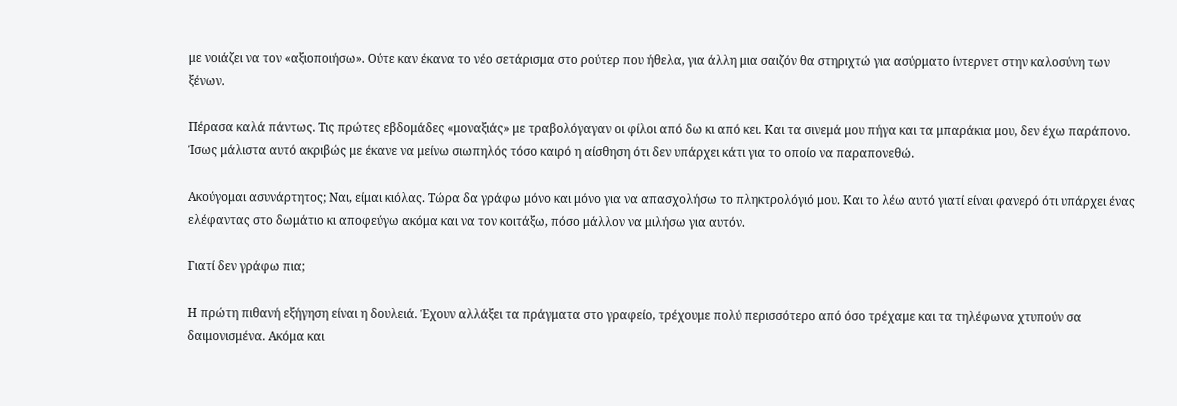με νοιάζει να τον «αξιοποιήσω». Ούτε καν έκανα το νέο σετάρισμα στο ρούτερ που ήθελα, για άλλη μια σαιζόν θα στηριχτώ για ασύρματο ίντερνετ στην καλοσύνη των ξένων.

Πέρασα καλά πάντως. Τις πρώτες εβδομάδες «μοναξιάς» με τραβολόγαγαν οι φίλοι από δω κι από κει. Και τα σινεμά μου πήγα και τα μπαράκια μου, δεν έχω παράπονο. Ίσως μάλιστα αυτό ακριβώς με έκανε να μείνω σιωπηλός τόσο καιρό η αίσθηση ότι δεν υπάρχει κάτι για το οποίο να παραπονεθώ.

Ακούγομαι ασυνάρτητος; Ναι, είμαι κιόλας. Τώρα δα γράφω μόνο και μόνο για να απασχολήσω το πληκτρολόγιό μου. Και το λέω αυτό γιατί είναι φανερό ότι υπάρχει ένας ελέφαντας στο δωμάτιο κι αποφεύγω ακόμα και να τον κοιτάξω, πόσο μάλλον να μιλήσω για αυτόν.

Γιατί δεν γράφω πια;

Η πρώτη πιθανή εξήγηση είναι η δουλειά. Έχουν αλλάξει τα πράγματα στο γραφείο, τρέχουμε πολύ περισσότερο από όσο τρέχαμε και τα τηλέφωνα χτυπούν σα δαιμονισμένα. Ακόμα και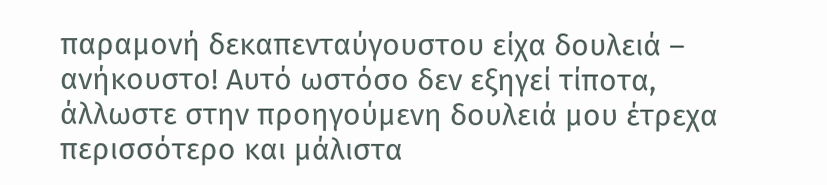παραμονή δεκαπενταύγουστου είχα δουλειά – ανήκουστο! Αυτό ωστόσο δεν εξηγεί τίποτα, άλλωστε στην προηγούμενη δουλειά μου έτρεχα περισσότερο και μάλιστα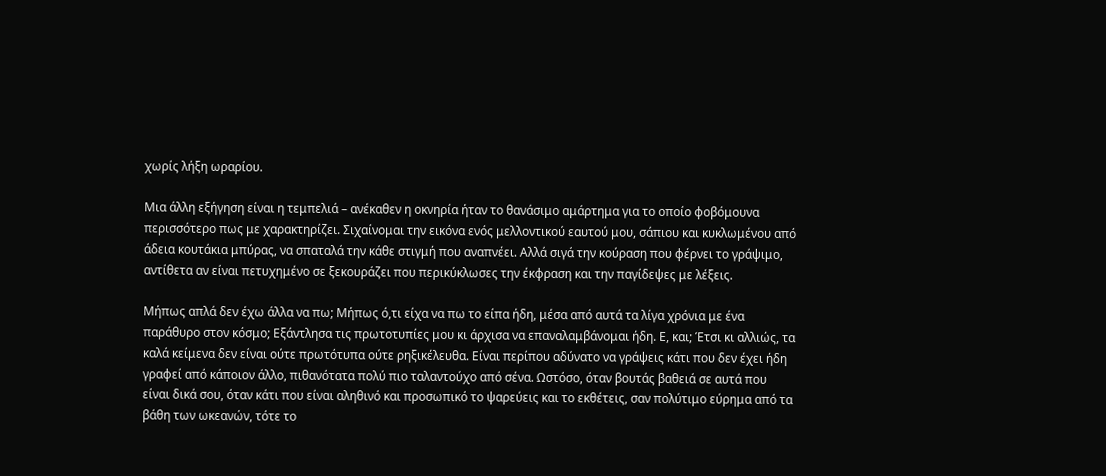χωρίς λήξη ωραρίου.

Μια άλλη εξήγηση είναι η τεμπελιά – ανέκαθεν η οκνηρία ήταν το θανάσιμο αμάρτημα για το οποίο φοβόμουνα περισσότερο πως με χαρακτηρίζει. Σιχαίνομαι την εικόνα ενός μελλοντικού εαυτού μου, σάπιου και κυκλωμένου από άδεια κουτάκια μπύρας, να σπαταλά την κάθε στιγμή που αναπνέει. Αλλά σιγά την κούραση που φέρνει το γράψιμο, αντίθετα αν είναι πετυχημένο σε ξεκουράζει που περικύκλωσες την έκφραση και την παγίδεψες με λέξεις.

Μήπως απλά δεν έχω άλλα να πω; Μήπως ό,τι είχα να πω το είπα ήδη, μέσα από αυτά τα λίγα χρόνια με ένα παράθυρο στον κόσμο; Εξάντλησα τις πρωτοτυπίες μου κι άρχισα να επαναλαμβάνομαι ήδη. Ε, και; Έτσι κι αλλιώς, τα καλά κείμενα δεν είναι ούτε πρωτότυπα ούτε ρηξικέλευθα. Είναι περίπου αδύνατο να γράψεις κάτι που δεν έχει ήδη γραφεί από κάποιον άλλο, πιθανότατα πολύ πιο ταλαντούχο από σένα. Ωστόσο, όταν βουτάς βαθειά σε αυτά που είναι δικά σου, όταν κάτι που είναι αληθινό και προσωπικό το ψαρεύεις και το εκθέτεις, σαν πολύτιμο εύρημα από τα βάθη των ωκεανών, τότε το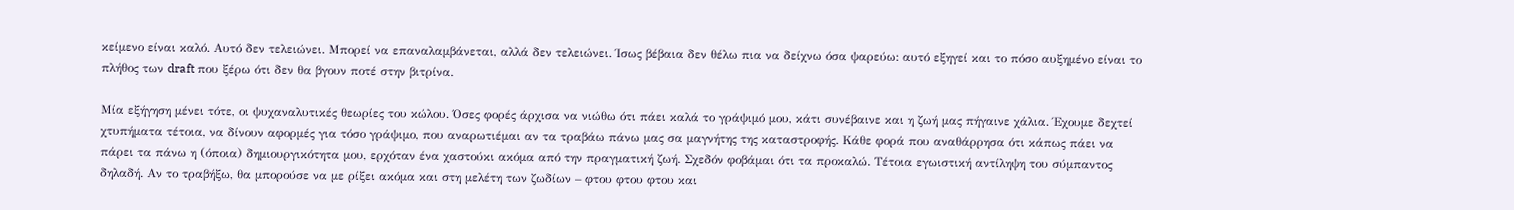κείμενο είναι καλό. Αυτό δεν τελειώνει. Μπορεί να επαναλαμβάνεται, αλλά δεν τελειώνει. Ίσως βέβαια δεν θέλω πια να δείχνω όσα ψαρεύω: αυτό εξηγεί και το πόσο αυξημένο είναι το πλήθος των draft που ξέρω ότι δεν θα βγουν ποτέ στην βιτρίνα.

Μία εξήγηση μένει τότε, οι ψυχαναλυτικές θεωρίες του κώλου. Όσες φορές άρχισα να νιώθω ότι πάει καλά το γράψιμό μου, κάτι συνέβαινε και η ζωή μας πήγαινε χάλια. Έχουμε δεχτεί χτυπήματα τέτοια, να δίνουν αφορμές για τόσο γράψιμο, που αναρωτιέμαι αν τα τραβάω πάνω μας σα μαγνήτης της καταστροφής. Κάθε φορά που αναθάρρησα ότι κάπως πάει να πάρει τα πάνω η (όποια) δημιουργικότητα μου, ερχόταν ένα χαστούκι ακόμα από την πραγματική ζωή. Σχεδόν φοβάμαι ότι τα προκαλώ. Τέτοια εγωιστική αντίληψη του σύμπαντος δηλαδή. Αν το τραβήξω, θα μπορούσε να με ρίξει ακόμα και στη μελέτη των ζωδίων – φτου φτου φτου και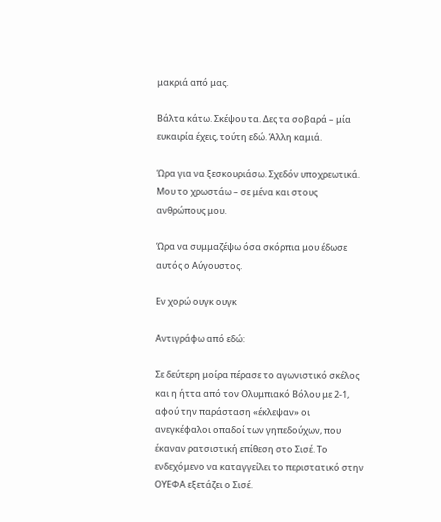μακριά από μας.

Βάλτα κάτω. Σκέψου τα. Δες τα σοβαρά – μία ευκαιρία έχεις, τούτη εδώ. Άλλη καμιά.

Ώρα για να ξεσκουριάσω. Σχεδόν υποχρεωτικά. Μου το χρωστάω – σε μένα και στους ανθρώπους μου.

Ώρα να συμμαζέψω όσα σκόρπια μου έδωσε αυτός ο Αύγουστος.

Εν χορώ ουγκ ουγκ

Αντιγράφω από εδώ:

Σε δεύτερη μοίρα πέρασε το αγωνιστικό σκέλος και η ήττα από τον Ολυμπιακό Βόλου με 2-1, αφού την παράσταση «έκλεψαν» οι ανεγκέφαλοι οπαδοί των γηπεδούχων, που έκαναν ρατσιστική επίθεση στο Σισέ. Το ενδεχόμενο να καταγγείλει το περιστατικό στην ΟΥΕΦΑ εξετάζει ο Σισέ.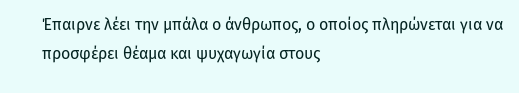Έπαιρνε λέει την μπάλα ο άνθρωπος, ο οποίος πληρώνεται για να προσφέρει θέαμα και ψυχαγωγία στους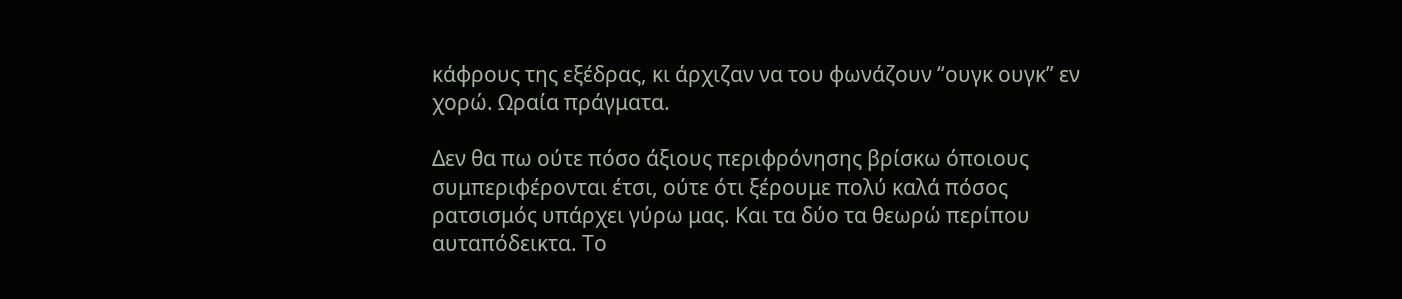κάφρους της εξέδρας, κι άρχιζαν να του φωνάζουν “ουγκ ουγκ” εν χορώ. Ωραία πράγματα.

Δεν θα πω ούτε πόσο άξιους περιφρόνησης βρίσκω όποιους συμπεριφέρονται έτσι, ούτε ότι ξέρουμε πολύ καλά πόσος ρατσισμός υπάρχει γύρω μας. Και τα δύο τα θεωρώ περίπου αυταπόδεικτα. Το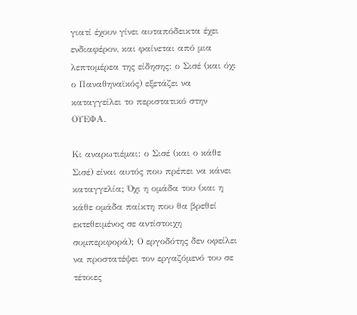γιατί έχουν γίνει αυταπόδεικτα έχει ενδιαφέρον, και φαίνεται από μια λεπτομέρεα της είδησης: ο Σισέ (και όχι ο Παναθηναϊκός) εξετάζει να καταγγείλει το περιστατικό στην ΟΥΕΦΑ.

Κι αναρωτιέμαι: ο Σισέ (και ο κάθε Σισέ) είναι αυτός που πρέπει να κάνει καταγγελία; Όχι η ομάδα του (και η κάθε ομάδα παίκτη που θα βρεθεί εκτεθειμένος σε αντίστοιχη συμπεριφορά); Ο εργοδότης δεν οφείλει να προστατέψει τον εργαζόμενό του σε τέτοιες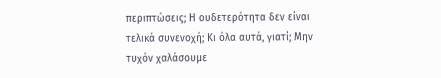περιπτώσεις; Η ουδετερότητα δεν είναι τελικά συνενοχή; Κι όλα αυτά, γιατί; Μην τυχόν χαλάσουμε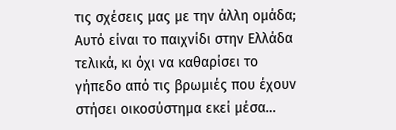τις σχέσεις μας με την άλλη ομάδα; Αυτό είναι το παιχνίδι στην Ελλάδα τελικά, κι όχι να καθαρίσει το γήπεδο από τις βρωμιές που έχουν στήσει οικοσύστημα εκεί μέσα…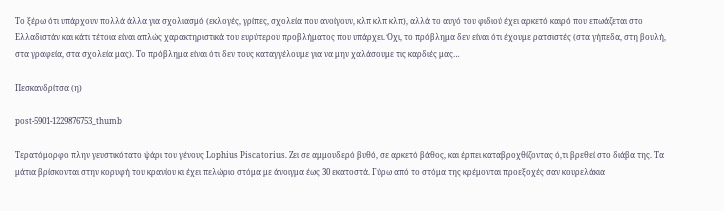Το ξέρω ότι υπάρχουν πολλά άλλα για σχολιασμό (εκλογές, γρίπες, σχολεία που ανοίγουν, κλπ κλπ κλπ), αλλά το αυγό του φιδιού έχει αρκετό καιρό που επωάζεται στο Ελλαδιστάν και κάτι τέτοια είναι απλώς χαρακτηριστικά του ευρύτερου προβλήματος που υπάρχει. Όχι, το πρόβλημα δεν είναι ότι έχουμε ρατσιστές (στα γήπεδα, στη βουλή, στα γραφεία, στα σχολεία μας). Το πρόβλημα είναι ότι δεν τους καταγγέλουμε για να μην χαλάσουμε τις καρδιές μας…

Πεσκανδρίτσα (η)

post-5901-1229876753_thumb

Τερατόμορφο πλην γευστικότατο ψάρι του γένους Lophius Piscatorius. Ζει σε αμμουδερό βυθό, σε αρκετό βάθος, και έρπει καταβροχθίζοντας ό,τι βρεθεί στο διάβα της. Τα μάτια βρίσκονται στην κορυφή του κρανίου κι έχει πελώριο στόμα με άνοιγμα έως 30 εκατοστά. Γύρω από το στόμα της κρέμονται προεξοχές σαν κουρελάκια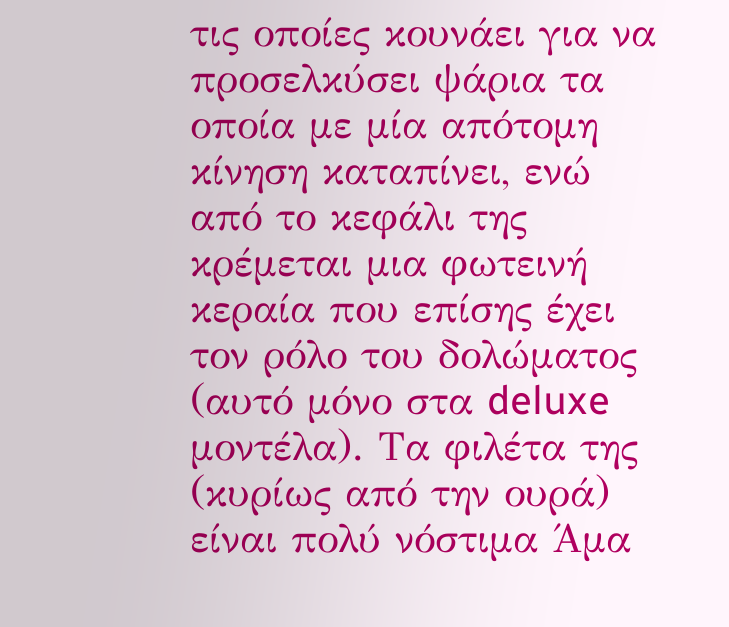τις οποίες κουνάει για να προσελκύσει ψάρια τα οποία με μία απότομη κίνηση καταπίνει, ενώ από το κεφάλι της κρέμεται μια φωτεινή κεραία που επίσης έχει τον ρόλο του δολώματος (αυτό μόνο στα deluxe μοντέλα). Τα φιλέτα της (κυρίως από την ουρά) είναι πολύ νόστιμα Άμα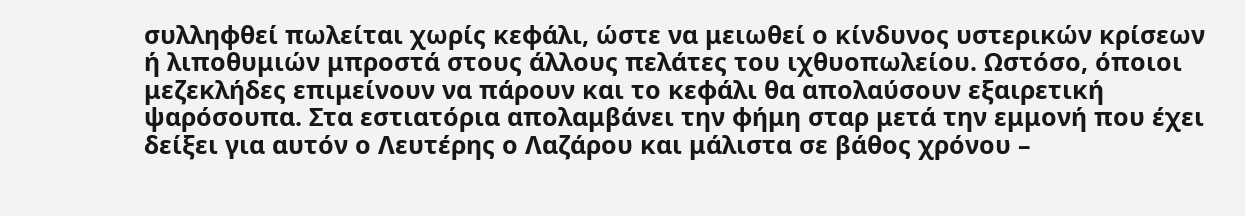συλληφθεί πωλείται χωρίς κεφάλι, ώστε να μειωθεί ο κίνδυνος υστερικών κρίσεων ή λιποθυμιών μπροστά στους άλλους πελάτες του ιχθυοπωλείου. Ωστόσο, όποιοι μεζεκλήδες επιμείνουν να πάρουν και το κεφάλι θα απολαύσουν εξαιρετική ψαρόσουπα. Στα εστιατόρια απολαμβάνει την φήμη σταρ μετά την εμμονή που έχει δείξει για αυτόν ο Λευτέρης ο Λαζάρου και μάλιστα σε βάθος χρόνου –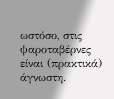ωστόσο, στις ψαροταβέρνες είναι (πρακτικά) άγνωστη.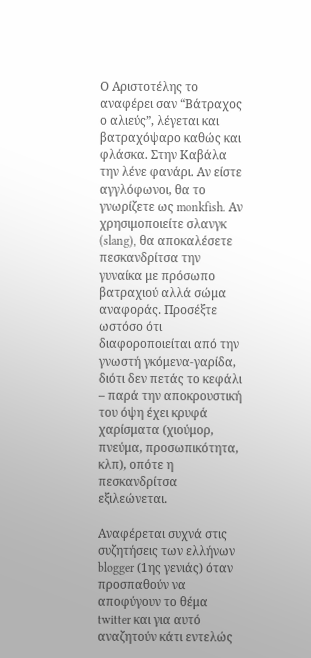Ο Αριστοτέλης το αναφέρει σαν “Βάτραχος ο αλιεύς”, λέγεται και βατραχόψαρο καθώς και φλάσκα. Στην Καβάλα την λένε φανάρι. Αν είστε αγγλόφωνοι, θα το γνωρίζετε ως monkfish. Αν χρησιμοποιείτε σλανγκ (slang), θα αποκαλέσετε πεσκανδρίτσα την γυναίκα με πρόσωπο βατραχιού αλλά σώμα αναφοράς. Προσέξτε ωστόσο ότι διαφοροποιείται από την γνωστή γκόμενα-γαρίδα, διότι δεν πετάς το κεφάλι – παρά την αποκρουστική του όψη έχει κρυφά χαρίσματα (χιούμορ, πνεύμα, προσωπικότητα, κλπ), οπότε η πεσκανδρίτσα εξιλεώνεται.

Αναφέρεται συχνά στις συζητήσεις των ελλήνων blogger (1ης γενιάς) όταν προσπαθούν να αποφύγουν το θέμα twitter και για αυτό αναζητούν κάτι εντελώς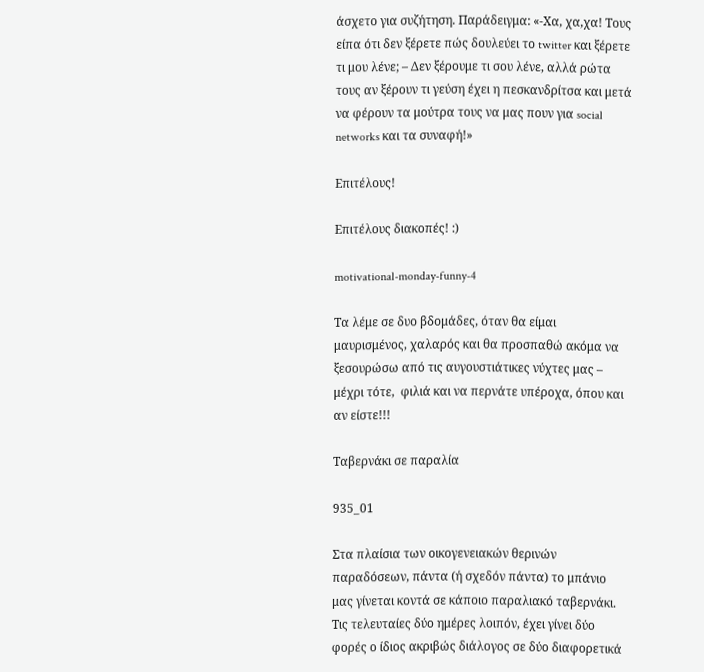άσχετο για συζήτηση. Παράδειγμα: «-Χα, χα,χα! Τους είπα ότι δεν ξέρετε πώς δουλεύει το twitter και ξέρετε τι μου λένε; – Δεν ξέρουμε τι σου λένε, αλλά ρώτα τους αν ξέρουν τι γεύση έχει η πεσκανδρίτσα και μετά να φέρουν τα μούτρα τους να μας πουν για social networks και τα συναφή!»

Επιτέλους!

Επιτέλους διακοπές! :)

motivational-monday-funny-4

Τα λέμε σε δυο βδομάδες, όταν θα είμαι μαυρισμένος, χαλαρός και θα προσπαθώ ακόμα να ξεσουρώσω από τις αυγουστιάτικες νύχτες μας – μέχρι τότε,  φιλιά και να περνάτε υπέροχα, όπου και αν είστε!!!

Ταβερνάκι σε παραλία

935_01

Στα πλαίσια των οικογενειακών θερινών παραδόσεων, πάντα (ή σχεδόν πάντα) το μπάνιο μας γίνεται κοντά σε κάποιο παραλιακό ταβερνάκι. Τις τελευταίες δύο ημέρες λοιπόν, έχει γίνει δύο φορές ο ίδιος ακριβώς διάλογος σε δύο διαφορετικά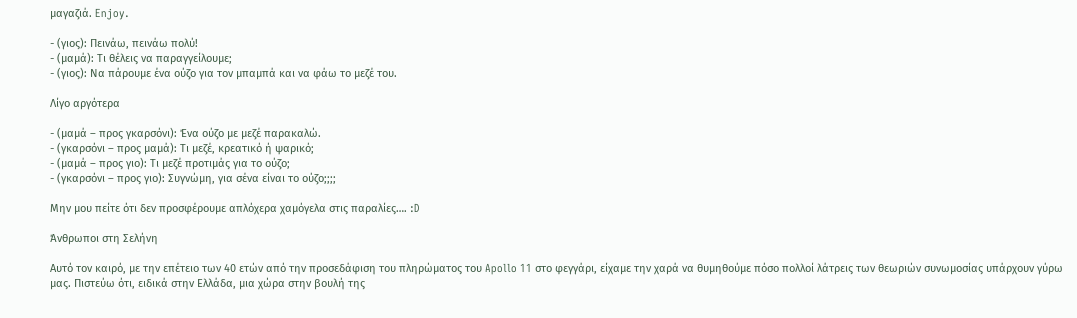μαγαζιά. Enjoy.

- (γιος): Πεινάω, πεινάω πολύ!
- (μαμά): Τι θέλεις να παραγγείλουμε;
- (γιος): Να πάρουμε ένα ούζο για τον μπαμπά και να φάω το μεζέ του.

Λίγο αργότερα

- (μαμά – προς γκαρσόνι): Ένα ούζο με μεζέ παρακαλώ.
- (γκαρσόνι – προς μαμά): Τι μεζέ, κρεατικό ή ψαρικό;
- (μαμά – προς γιο): Τι μεζέ προτιμάς για το ούζο;
- (γκαρσόνι – προς γιο): Συγνώμη, για σένα είναι το ούζο;;;;

Μην μου πείτε ότι δεν προσφέρουμε απλόχερα χαμόγελα στις παραλίες…. :D

Άνθρωποι στη Σελήνη

Αυτό τον καιρό, με την επέτειο των 40 ετών από την προσεδάφιση του πληρώματος του Apollo 11 στο φεγγάρι, είχαμε την χαρά να θυμηθούμε πόσο πολλοί λάτρεις των θεωριών συνωμοσίας υπάρχουν γύρω μας. Πιστεύω ότι, ειδικά στην Ελλάδα, μια χώρα στην βουλή της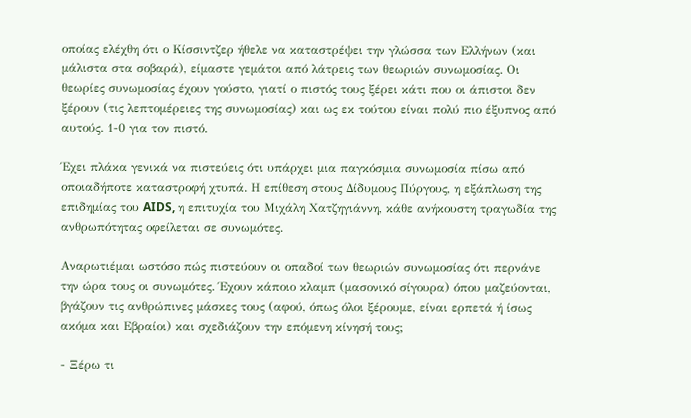οποίας ελέχθη ότι ο Κίσσιντζερ ήθελε να καταστρέψει την γλώσσα των Ελλήνων (και μάλιστα στα σοβαρά), είμαστε γεμάτοι από λάτρεις των θεωριών συνωμοσίας. Οι θεωρίες συνωμοσίας έχουν γούστο, γιατί ο πιστός τους ξέρει κάτι που οι άπιστοι δεν ξέρουν (τις λεπτομέρειες της συνωμοσίας) και ως εκ τούτου είναι πολύ πιο έξυπνος από αυτούς. 1-0 για τον πιστό.

Έχει πλάκα γενικά να πιστεύεις ότι υπάρχει μια παγκόσμια συνωμοσία πίσω από οποιαδήποτε καταστροφή χτυπά. Η επίθεση στους Δίδυμους Πύργους, η εξάπλωση της επιδημίας του AIDS, η επιτυχία του Μιχάλη Χατζηγιάννη, κάθε ανήκουστη τραγωδία της ανθρωπότητας οφείλεται σε συνωμότες.

Αναρωτιέμαι ωστόσο πώς πιστεύουν οι οπαδοί των θεωριών συνωμοσίας ότι περνάνε την ώρα τους οι συνωμότες. Έχουν κάποιο κλαμπ (μασονικό σίγουρα) όπου μαζεύονται, βγάζουν τις ανθρώπινες μάσκες τους (αφού, όπως όλοι ξέρουμε, είναι ερπετά ή ίσως ακόμα και Εβραίοι) και σχεδιάζουν την επόμενη κίνησή τους;

- Ξέρω τι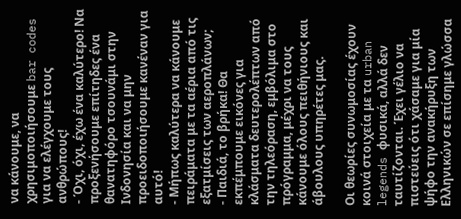να κάνουμε, να χρησιμοποιήσουμε bar codes για να ελέγχουμε τους ανθρώπους!
- Όχι, όχι, έχω ένα καλύτερο! Να προξενήσουμε επίτηδες ένα θανατηφόρο τσουνάμι στην Ινδονησία και να μην προειδοποιήσουμε κανέναν για αυτό!
- Μήπως καλύτερα να κάνουμε πειράματα με τα αέρια από τις εξατμίσεις των αεροπλάνων;
- Παιδιά, το βρήκα! Θα εκπέμπουμε εικόνες για κλάσματα δευτερολέπτων από την τηλεόραση, εμβόλιμα στο πρόγραμμα, μέχρι να τους κάνουμε όλους πειθήνιους και άβουλους υπηρέτες μας.

Οι θεωρίες συνωμοσίας έχουν κοινά στοιχεία με τα urban legends φυσικά, αλλά δεν ταυτίζονται. Έχει γέλιο να πιστεύεις ότι χάσαμε για μία ψήφο την ανακήρυξη των Ελληνικών σε επίσημε γλώσσα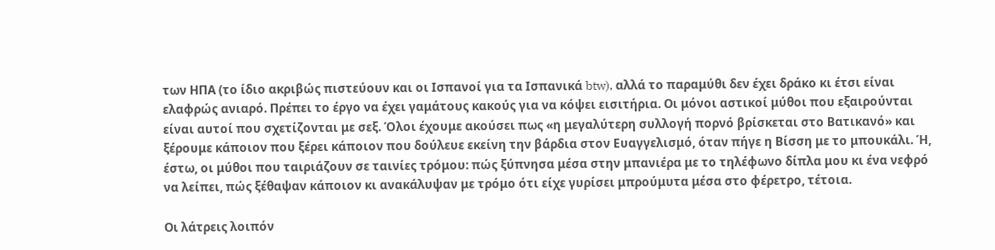των ΗΠΑ (το ίδιο ακριβώς πιστεύουν και οι Ισπανοί για τα Ισπανικά btw), αλλά το παραμύθι δεν έχει δράκο κι έτσι είναι ελαφρώς ανιαρό. Πρέπει το έργο να έχει γαμάτους κακούς για να κόψει εισιτήρια. Οι μόνοι αστικοί μύθοι που εξαιρούνται είναι αυτοί που σχετίζονται με σεξ. Όλοι έχουμε ακούσει πως «η μεγαλύτερη συλλογή πορνό βρίσκεται στο Βατικανό» και ξέρουμε κάποιον που ξέρει κάποιον που δούλευε εκείνη την βάρδια στον Ευαγγελισμό, όταν πήγε η Βίσση με το μπουκάλι. Ή, έστω, οι μύθοι που ταιριάζουν σε ταινίες τρόμου: πώς ξύπνησα μέσα στην μπανιέρα με το τηλέφωνο δίπλα μου κι ένα νεφρό να λείπει, πώς ξέθαψαν κάποιον κι ανακάλυψαν με τρόμο ότι είχε γυρίσει μπρούμυτα μέσα στο φέρετρο, τέτοια.

Οι λάτρεις λοιπόν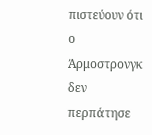πιστεύουν ότι ο Άρμοστρονγκ δεν περπάτησε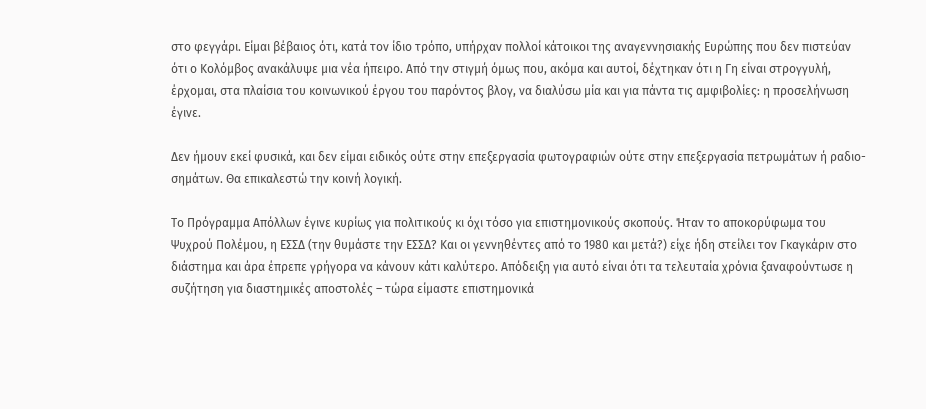στο φεγγάρι. Είμαι βέβαιος ότι, κατά τον ίδιο τρόπο, υπήρχαν πολλοί κάτοικοι της αναγεννησιακής Ευρώπης που δεν πιστεύαν ότι ο Κολόμβος ανακάλυψε μια νέα ήπειρο. Από την στιγμή όμως που, ακόμα και αυτοί, δέχτηκαν ότι η Γη είναι στρογγυλή, έρχομαι, στα πλαίσια του κοινωνικού έργου του παρόντος βλογ, να διαλύσω μία και για πάντα τις αμφιβολίες: η προσελήνωση έγινε.

Δεν ήμουν εκεί φυσικά, και δεν είμαι ειδικός ούτε στην επεξεργασία φωτογραφιών ούτε στην επεξεργασία πετρωμάτων ή ραδιο-σημάτων. Θα επικαλεστώ την κοινή λογική.

Το Πρόγραμμα Απόλλων έγινε κυρίως για πολιτικούς κι όχι τόσο για επιστημονικούς σκοπούς. Ήταν το αποκορύφωμα του Ψυχρού Πολέμου, η ΕΣΣΔ (την θυμάστε την ΕΣΣΔ? Και οι γεννηθέντες από το 1980 και μετά?) είχε ήδη στείλει τον Γκαγκάριν στο διάστημα και άρα έπρεπε γρήγορα να κάνουν κάτι καλύτερο. Απόδειξη για αυτό είναι ότι τα τελευταία χρόνια ξαναφούντωσε η συζήτηση για διαστημικές αποστολές – τώρα είμαστε επιστημονικά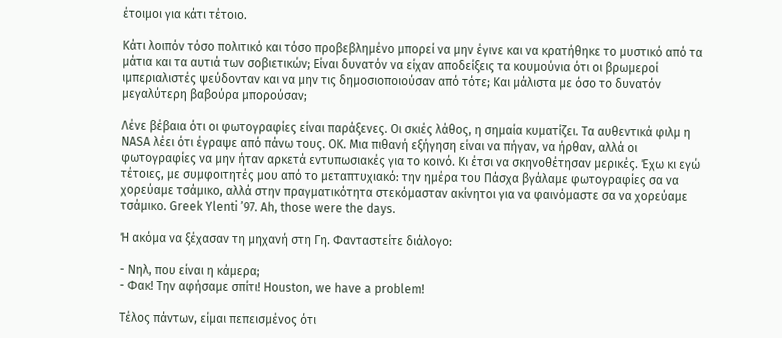έτοιμοι για κάτι τέτοιο.

Κάτι λοιπόν τόσο πολιτικό και τόσο προβεβλημένο μπορεί να μην έγινε και να κρατήθηκε το μυστικό από τα μάτια και τα αυτιά των σοβιετικών; Είναι δυνατόν να είχαν αποδείξεις τα κουμούνια ότι οι βρωμεροί ιμπεριαλιστές ψεύδονταν και να μην τις δημοσιοποιούσαν από τότε; Και μάλιστα με όσο το δυνατόν μεγαλύτερη βαβούρα μπορούσαν;

Λένε βέβαια ότι οι φωτογραφίες είναι παράξενες. Οι σκιές λάθος, η σημαία κυματίζει. Τα αυθεντικά φιλμ η NASA λέει ότι έγραψε από πάνω τους. ΟΚ. Μια πιθανή εξήγηση είναι να πήγαν, να ήρθαν, αλλά οι φωτογραφίες να μην ήταν αρκετά εντυπωσιακές για το κοινό. Κι έτσι να σκηνοθέτησαν μερικές. Έχω κι εγώ τέτοιες, με συμφοιτητές μου από το μεταπτυχιακό: την ημέρα του Πάσχα βγάλαμε φωτογραφίες σα να χορεύαμε τσάμικο, αλλά στην πραγματικότητα στεκόμασταν ακίνητοι για να φαινόμαστε σα να χορεύαμε τσάμικο. Greek Ylenti ’97. Ah, those were the days.

Ή ακόμα να ξέχασαν τη μηχανή στη Γη. Φανταστείτε διάλογο:

- Νηλ, που είναι η κάμερα;
- Φακ! Την αφήσαμε σπίτι! Houston, we have a problem!

Τέλος πάντων, είμαι πεπεισμένος ότι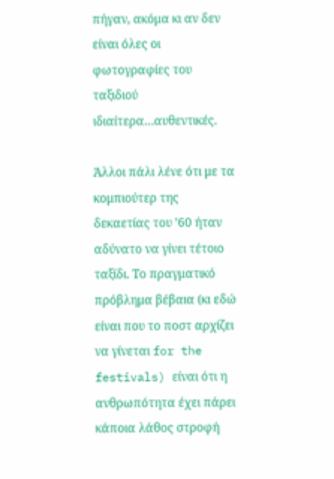πήγαν, ακόμα κι αν δεν είναι όλες οι φωτογραφίες του ταξιδιού ιδιαίτερα…αυθεντικές.

Άλλοι πάλι λένε ότι με τα κομπιούτερ της δεκαετίας του ’60 ήταν αδύνατο να γίνει τέτοιο ταξίδι. Το πραγματικό πρόβλημα βέβαια (κι εδώ είναι που το ποστ αρχίζει να γίνεται for the festivals) είναι ότι η ανθρωπότητα έχει πάρει κάποια λάθος στροφή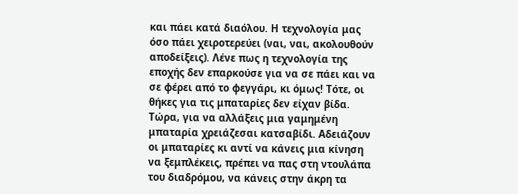και πάει κατά διαόλου. Η τεχνολογία μας όσο πάει χειροτερεύει (ναι, ναι, ακολουθούν αποδείξεις). Λένε πως η τεχνολογία της εποχής δεν επαρκούσε για να σε πάει και να σε φέρει από το φεγγάρι, κι όμως! Τότε, οι θήκες για τις μπαταρίες δεν είχαν βίδα. Τώρα, για να αλλάξεις μια γαμημένη μπαταρία χρειάζεσαι κατσαβίδι. Αδειάζουν οι μπαταρίες κι αντί να κάνεις μια κίνηση να ξεμπλέκεις, πρέπει να πας στη ντουλάπα του διαδρόμου, να κάνεις στην άκρη τα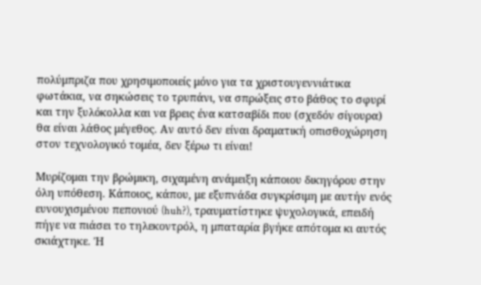πολύμπριζα που χρησιμοποιείς μόνο για τα χριστουγεννιάτικα φωτάκια, να σηκώσεις το τρυπάνι, να σπρώξεις στο βάθος το σφυρί και την ξυλόκολλα και να βρεις ένα κατσαβίδι που (σχεδόν σίγουρα) θα είναι λάθος μέγεθος. Αν αυτό δεν είναι δραματική οπισθοχώρηση στον τεχνολογικό τομέα, δεν ξέρω τι είναι!

Μυρίζομαι την βρώμικη, σιχαμένη ανάμειξη κάποιου δικηγόρου στην όλη υπόθεση. Κάποιος, κάπου, με εξυπνάδα συγκρίσιμη με αυτήν ενός ευνουχισμένου πεπονιού (huh?), τραυματίστηκε ψυχολογικά, επειδή πήγε να πιάσει το τηλεκοντρόλ, η μπαταρία βγήκε απότομα κι αυτός σκιάχτηκε. Ή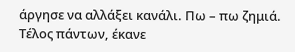άργησε να αλλάξει κανάλι. Πω – πω ζημιά. Τέλος πάντων, έκανε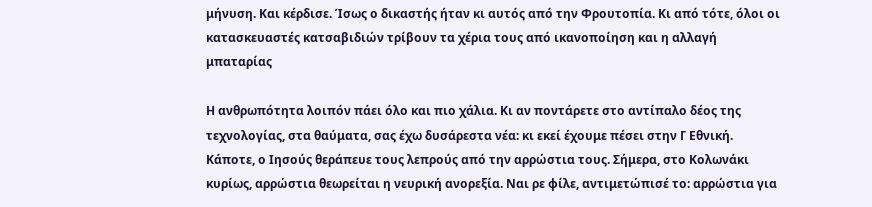μήνυση. Και κέρδισε. Ίσως ο δικαστής ήταν κι αυτός από την Φρουτοπία. Κι από τότε, όλοι οι κατασκευαστές κατσαβιδιών τρίβουν τα χέρια τους από ικανοποίηση και η αλλαγή μπαταρίας

Η ανθρωπότητα λοιπόν πάει όλο και πιο χάλια. Κι αν ποντάρετε στο αντίπαλο δέος της τεχνολογίας, στα θαύματα, σας έχω δυσάρεστα νέα: κι εκεί έχουμε πέσει στην Γ Εθνική. Κάποτε, ο Ιησούς θεράπευε τους λεπρούς από την αρρώστια τους. Σήμερα, στο Κολωνάκι κυρίως, αρρώστια θεωρείται η νευρική ανορεξία. Ναι ρε φίλε, αντιμετώπισέ το: αρρώστια για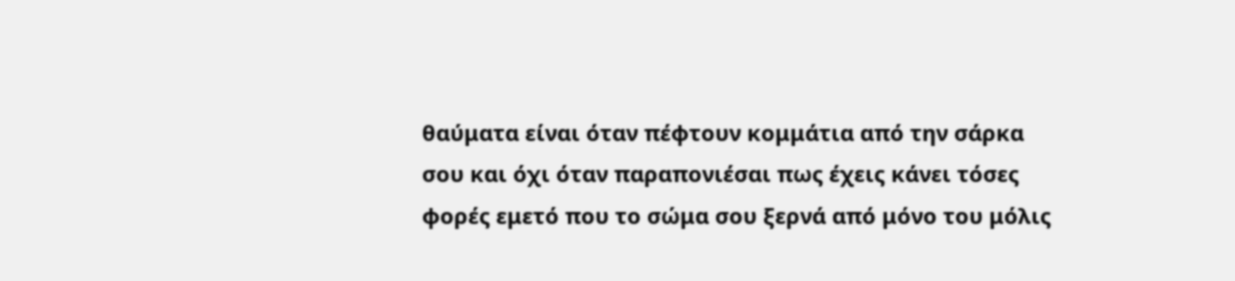θαύματα είναι όταν πέφτουν κομμάτια από την σάρκα σου και όχι όταν παραπονιέσαι πως έχεις κάνει τόσες φορές εμετό που το σώμα σου ξερνά από μόνο του μόλις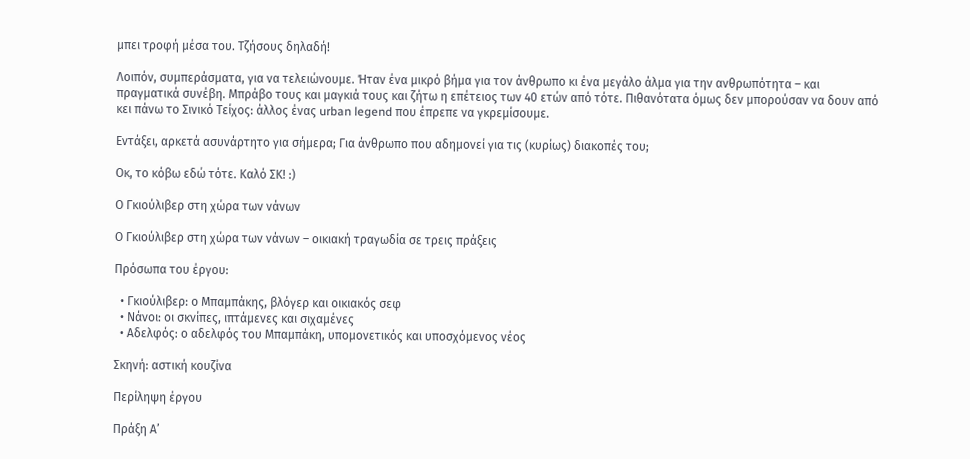μπει τροφή μέσα του. Τζήσους δηλαδή!

Λοιπόν, συμπεράσματα, για να τελειώνουμε. Ήταν ένα μικρό βήμα για τον άνθρωπο κι ένα μεγάλο άλμα για την ανθρωπότητα – και πραγματικά συνέβη. Μπράβο τους και μαγκιά τους και ζήτω η επέτειος των 40 ετών από τότε. Πιθανότατα όμως δεν μπορούσαν να δουν από κει πάνω το Σινικό Τείχος: άλλος ένας urban legend που έπρεπε να γκρεμίσουμε.

Εντάξει, αρκετά ασυνάρτητο για σήμερα; Για άνθρωπο που αδημονεί για τις (κυρίως) διακοπές του;

Οκ, το κόβω εδώ τότε. Καλό ΣΚ! :)

Ο Γκιούλιβερ στη χώρα των νάνων

Ο Γκιούλιβερ στη χώρα των νάνων – οικιακή τραγωδία σε τρεις πράξεις

Πρόσωπα του έργου:

  • Γκιούλιβερ: ο Μπαμπάκης, βλόγερ και οικιακός σεφ
  • Νάνοι: οι σκνίπες, ιπτάμενες και σιχαμένες
  • Αδελφός: ο αδελφός του Μπαμπάκη, υπομονετικός και υποσχόμενος νέος

Σκηνή: αστική κουζίνα

Περίληψη έργου

Πράξη Α’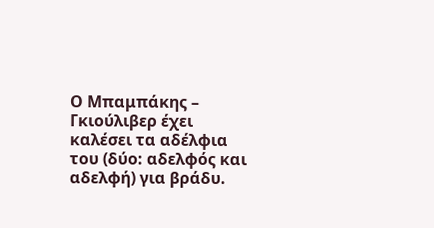Ο Μπαμπάκης – Γκιούλιβερ έχει καλέσει τα αδέλφια του (δύο: αδελφός και αδελφή) για βράδυ.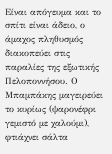Είναι απόγευμα και το σπίτι είναι άδειο, ο άμαχος πληθυσμός διακοπεύει στις παραλίες της εξωτικής Πελοποννήσου. Ο Μπαμπάκης μαγειρεύει το κυρίως (ψαρονέφρι γεμιστό με χαλούμι), φτιάχνει σάλτα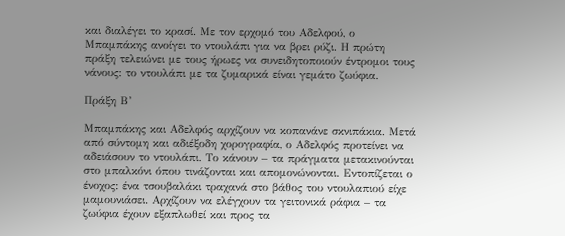και διαλέγει το κρασί. Με τον ερχομό του Αδελφού, ο Μπαμπάκης ανοίγει το ντουλάπι για να βρει ρύζι. Η πρώτη πράξη τελειώνει με τους ήρωες να συνειδητοποιούν έντρομοι τους νάνους: το ντουλάπι με τα ζυμαρικά είναι γεμάτο ζωύφια.

Πράξη Β’

Μπαμπάκης και Αδελφός αρχίζουν να κοπανάνε σκνιπάκια. Μετά από σύντομη και αδιέξοδη χορογραφία, ο Αδελφός προτείνει να αδειάσουν το ντουλάπι. Το κάνουν – τα πράγματα μετακινούνται στο μπαλκόνι όπου τινάζονται και απομονώνονται. Εντοπίζεται ο ένοχος: ένα τσουβαλάκι τραχανά στο βάθος του ντουλαπιού είχε μαμουνιάσει. Αρχίζουν να ελέγχουν τα γειτονικά ράφια – τα ζωύφια έχουν εξαπλωθεί και προς τα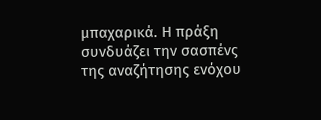μπαχαρικά. Η πράξη συνδυάζει την σασπένς της αναζήτησης ενόχου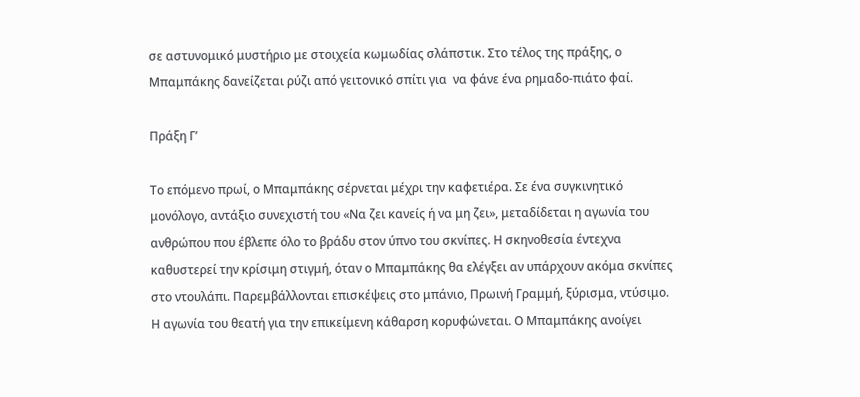σε αστυνομικό μυστήριο με στοιχεία κωμωδίας σλάπστικ. Στο τέλος της πράξης, ο Μπαμπάκης δανείζεται ρύζι από γειτονικό σπίτι για  να φάνε ένα ρημαδο-πιάτο φαί.

Πράξη Γ’

Το επόμενο πρωί, ο Μπαμπάκης σέρνεται μέχρι την καφετιέρα. Σε ένα συγκινητικό μονόλογο, αντάξιο συνεχιστή του «Να ζει κανείς ή να μη ζει», μεταδίδεται η αγωνία του ανθρώπου που έβλεπε όλο το βράδυ στον ύπνο του σκνίπες. Η σκηνοθεσία έντεχνα καθυστερεί την κρίσιμη στιγμή, όταν ο Μπαμπάκης θα ελέγξει αν υπάρχουν ακόμα σκνίπες στο ντουλάπι. Παρεμβάλλονται επισκέψεις στο μπάνιο, Πρωινή Γραμμή, ξύρισμα, ντύσιμο. Η αγωνία του θεατή για την επικείμενη κάθαρση κορυφώνεται. Ο Μπαμπάκης ανοίγει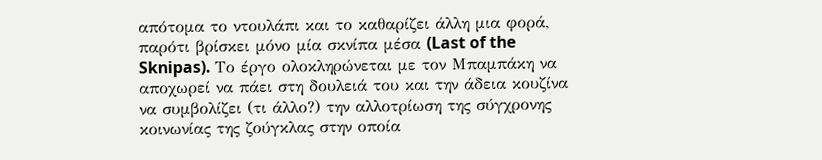απότομα το ντουλάπι και το καθαρίζει άλλη μια φορά, παρότι βρίσκει μόνο μία σκνίπα μέσα (Last of the Sknipas). Το έργο ολοκληρώνεται με τον Μπαμπάκη να αποχωρεί να πάει στη δουλειά του και την άδεια κουζίνα να συμβολίζει (τι άλλο?) την αλλοτρίωση της σύγχρονης κοινωνίας της ζούγκλας στην οποία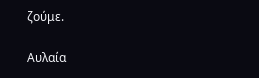ζούμε.

Αυλαία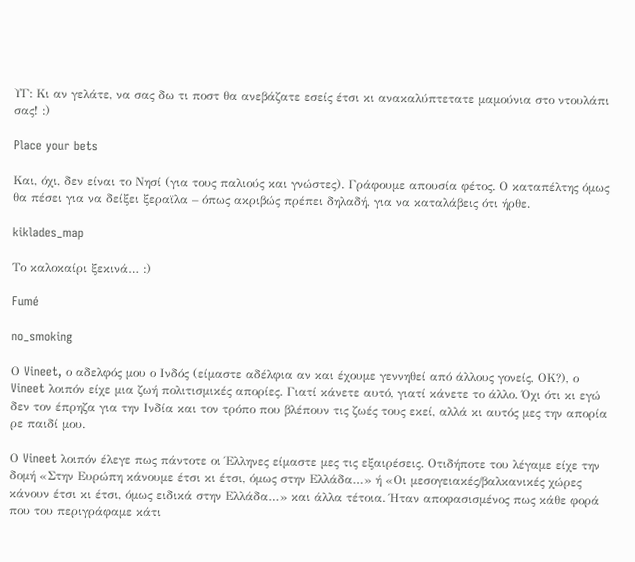ΥΓ: Κι αν γελάτε, να σας δω τι ποστ θα ανεβάζατε εσείς έτσι κι ανακαλύπτετατε μαμούνια στο ντουλάπι σας! :)

Place your bets

Και, όχι, δεν είναι το Νησί (για τους παλιούς και γνώστες). Γράφουμε απουσία φέτος. Ο καταπέλτης όμως θα πέσει για να δείξει ξεραϊλα – όπως ακριβώς πρέπει δηλαδή, για να καταλάβεις ότι ήρθε.

kiklades_map

Το καλοκαίρι ξεκινά… :)

Fumé

no_smoking

Ο Vineet, ο αδελφός μου ο Ινδός (είμαστε αδέλφια αν και έχουμε γεννηθεί από άλλους γονείς, ΟΚ?), ο Vineet λοιπόν είχε μια ζωή πολιτισμικές απορίες. Γιατί κάνετε αυτό, γιατί κάνετε το άλλο. Όχι ότι κι εγώ δεν τον έπρηζα για την Ινδία και τον τρόπο που βλέπουν τις ζωές τους εκεί, αλλά κι αυτός μες την απορία ρε παιδί μου.

Ο Vineet λοιπόν έλεγε πως πάντοτε οι Έλληνες είμαστε μες τις εξαιρέσεις. Οτιδήποτε του λέγαμε είχε την δομή «Στην Ευρώπη κάνουμε έτσι κι έτσι, όμως στην Ελλάδα…» ή «Οι μεσογειακές/βαλκανικές χώρες κάνουν έτσι κι έτσι, όμως ειδικά στην Ελλάδα…» και άλλα τέτοια. Ήταν αποφασισμένος πως κάθε φορά που του περιγράφαμε κάτι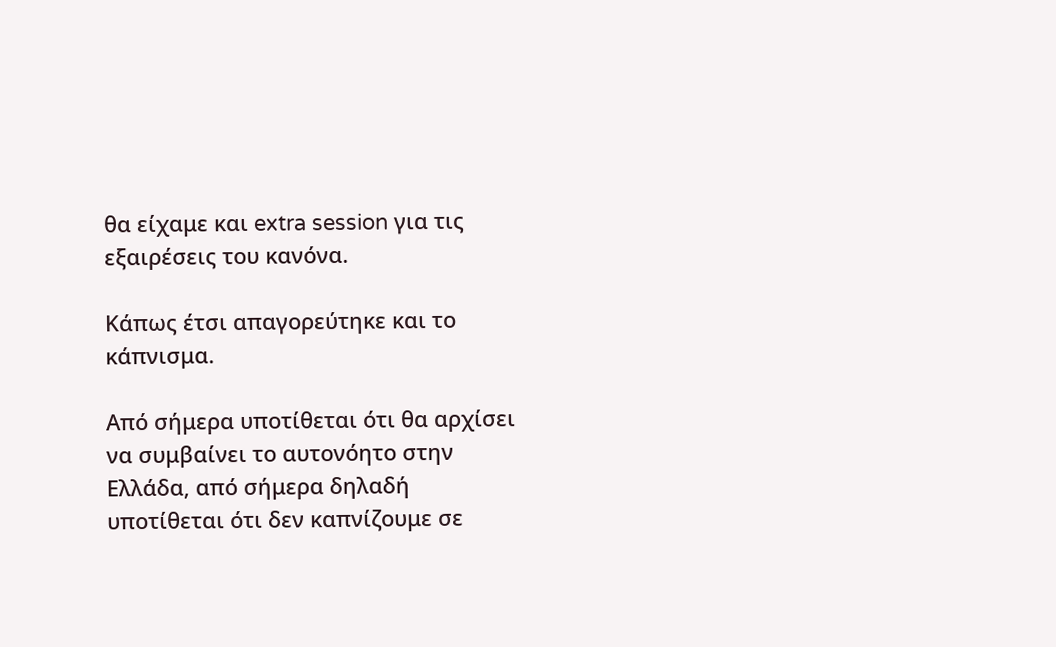θα είχαμε και extra session για τις εξαιρέσεις του κανόνα.

Κάπως έτσι απαγορεύτηκε και το κάπνισμα.

Από σήμερα υποτίθεται ότι θα αρχίσει να συμβαίνει το αυτονόητο στην Ελλάδα, από σήμερα δηλαδή υποτίθεται ότι δεν καπνίζουμε σε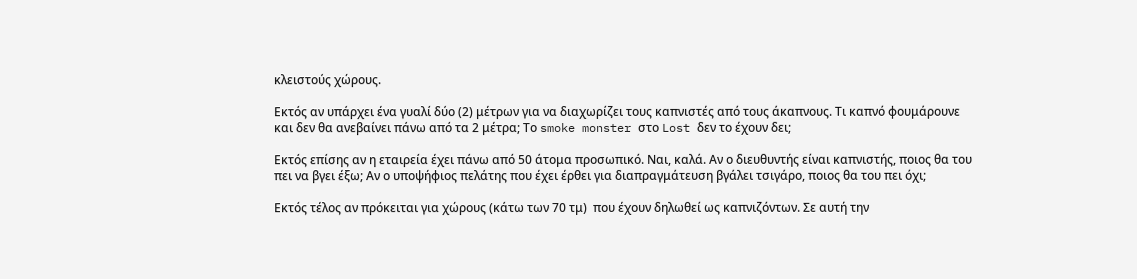κλειστούς χώρους.

Εκτός αν υπάρχει ένα γυαλί δύο (2) μέτρων για να διαχωρίζει τους καπνιστές από τους άκαπνους. Τι καπνό φουμάρουνε και δεν θα ανεβαίνει πάνω από τα 2 μέτρα; Το smoke monster στο Lost δεν το έχουν δει;

Εκτός επίσης αν η εταιρεία έχει πάνω από 50 άτομα προσωπικό. Ναι, καλά. Αν ο διευθυντής είναι καπνιστής, ποιος θα του πει να βγει έξω; Αν ο υποψήφιος πελάτης που έχει έρθει για διαπραγμάτευση βγάλει τσιγάρο, ποιος θα του πει όχι;

Εκτός τέλος αν πρόκειται για χώρους (κάτω των 70 τμ)  που έχουν δηλωθεί ως καπνιζόντων. Σε αυτή την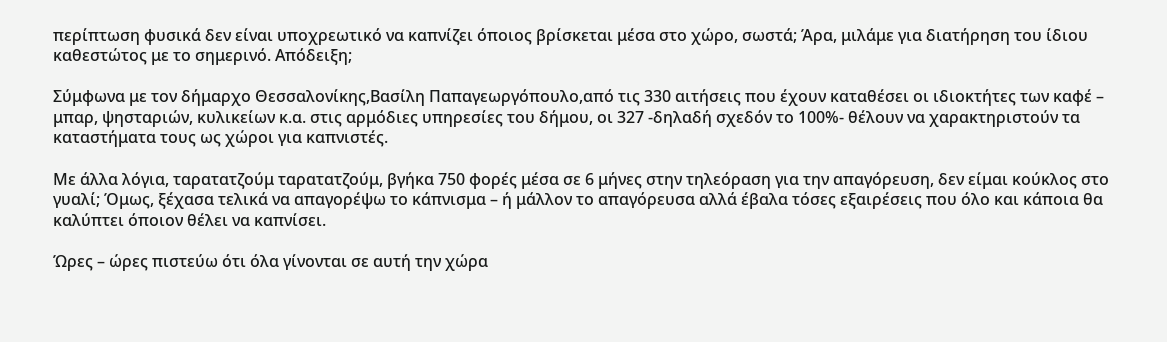περίπτωση φυσικά δεν είναι υποχρεωτικό να καπνίζει όποιος βρίσκεται μέσα στο χώρο, σωστά; Άρα, μιλάμε για διατήρηση του ίδιου καθεστώτος με το σημερινό. Απόδειξη;

Σύμφωνα με τον δήμαρχο Θεσσαλονίκης,Βασίλη Παπαγεωργόπουλο,από τις 330 αιτήσεις που έχουν καταθέσει οι ιδιοκτήτες των καφέ – μπαρ, ψησταριών, κυλικείων κ.α. στις αρμόδιες υπηρεσίες του δήμου, οι 327 -δηλαδή σχεδόν το 100%- θέλουν να χαρακτηριστούν τα καταστήματα τους ως χώροι για καπνιστές.

Με άλλα λόγια, ταρατατζούμ ταρατατζούμ, βγήκα 750 φορές μέσα σε 6 μήνες στην τηλεόραση για την απαγόρευση, δεν είμαι κούκλος στο γυαλί; Όμως, ξέχασα τελικά να απαγορέψω το κάπνισμα – ή μάλλον το απαγόρευσα αλλά έβαλα τόσες εξαιρέσεις που όλο και κάποια θα καλύπτει όποιον θέλει να καπνίσει.

Ώρες – ώρες πιστεύω ότι όλα γίνονται σε αυτή την χώρα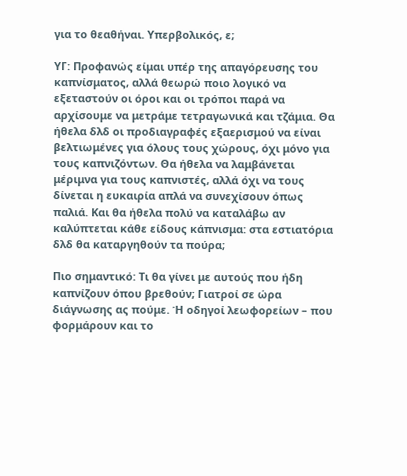για το θεαθήναι. Υπερβολικός, ε;

ΥΓ: Προφανώς είμαι υπέρ της απαγόρευσης του καπνίσματος, αλλά θεωρώ ποιο λογικό να εξεταστούν οι όροι και οι τρόποι παρά να αρχίσουμε να μετράμε τετραγωνικά και τζάμια. Θα ήθελα δλδ οι προδιαγραφές εξαερισμού να είναι βελτιωμένες για όλους τους χώρους, όχι μόνο για τους καπνιζόντων. Θα ήθελα να λαμβάνεται μέριμνα για τους καπνιστές, αλλά όχι να τους δίνεται η ευκαιρία απλά να συνεχίσουν όπως παλιά. Και θα ήθελα πολύ να καταλάβω αν καλύπτεται κάθε είδους κάπνισμα: στα εστιατόρια δλδ θα καταργηθούν τα πούρα;

Πιο σημαντικό: Τι θα γίνει με αυτούς που ήδη καπνίζουν όπου βρεθούν; Γιατροί σε ώρα διάγνωσης ας πούμε. Ή οδηγοί λεωφορείων – που φορμάρουν και το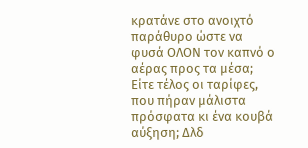κρατάνε στο ανοιχτό παράθυρο ώστε να φυσά ΟΛΟΝ τον καπνό ο αέρας προς τα μέσα; Είτε τέλος οι ταρίφες, που πήραν μάλιστα πρόσφατα κι ένα κουβά αύξηση; Δλδ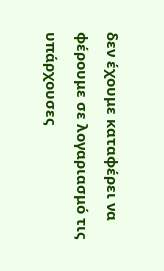δεν έχουμε καταφέρει να φέρουμε σε λογαριασμό τις υπάρχουσες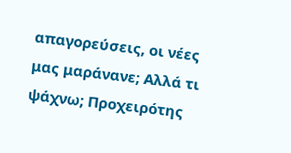απαγορεύσεις, οι νέες μας μαράνανε; Αλλά τι ψάχνω; Προχειρότης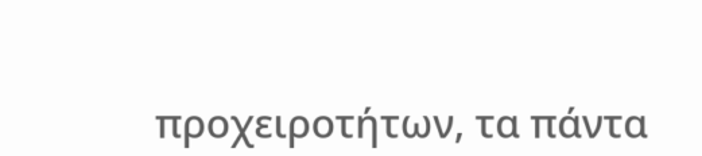προχειροτήτων, τα πάντα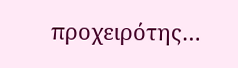προχειρότης…